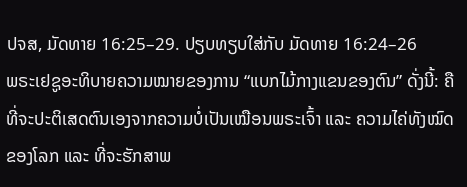ປຈສ, ມັດທາຍ 16:25–29. ປຽບທຽບໃສ່ກັບ ມັດທາຍ 16:24–26
ພຣະເຢຊູອະທິບາຍຄວາມໝາຍຂອງການ “ແບກໄມ້ກາງແຂນຂອງຕົນ” ດັ່ງນີ້: ຄືທີ່ຈະປະຕິເສດຕົນເອງຈາກຄວາມບໍ່ເປັນເໝືອນພຣະເຈົ້າ ແລະ ຄວາມໄຄ່ທັງໝົດຂອງໂລກ ແລະ ທີ່ຈະຮັກສາພ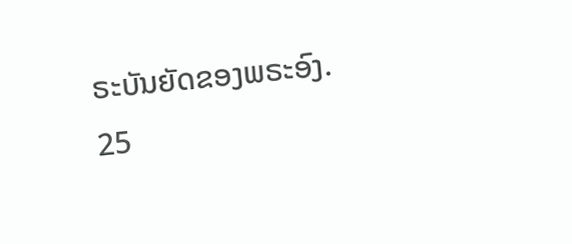ຣະບັນຍັດຂອງພຣະອົງ.
25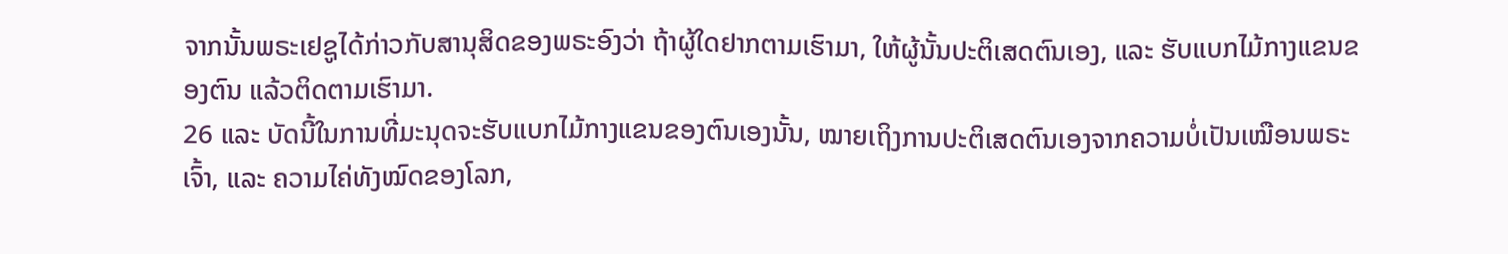ຈາກນັ້ນພຣະເຢຊູໄດ້ກ່າວກັບສານຸສິດຂອງພຣະອົງວ່າ ຖ້າຜູ້ໃດຢາກຕາມເຮົາມາ, ໃຫ້ຜູ້ນັ້ນປະຕິເສດຕົນເອງ, ແລະ ຮັບແບກໄມ້ກາງແຂນຂອງຕົນ ແລ້ວຕິດຕາມເຮົາມາ.
26 ແລະ ບັດນີ້ໃນການທີ່ມະນຸດຈະຮັບແບກໄມ້ກາງແຂນຂອງຕົນເອງນັ້ນ, ໝາຍເຖິງການປະຕິເສດຕົນເອງຈາກຄວາມບໍ່ເປັນເໝືອນພຣະເຈົ້າ, ແລະ ຄວາມໄຄ່ທັງໝົດຂອງໂລກ,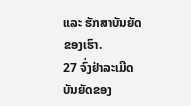ແລະ ຮັກສາບັນຍັດຂອງເຮົາ.
27 ຈົ່ງຢ່າລະເມີດບັນຍັດຂອງ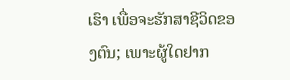ເຮົາ ເພື່ອຈະຮັກສາຊີວິດຂອງຕົນ; ເພາະຜູ້ໃດຢາກ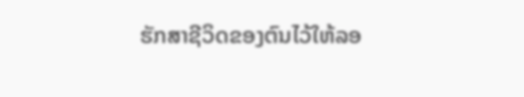ຮັກສາຊີວິດຂອງຕົນໄວ້ໃຫ້ລອ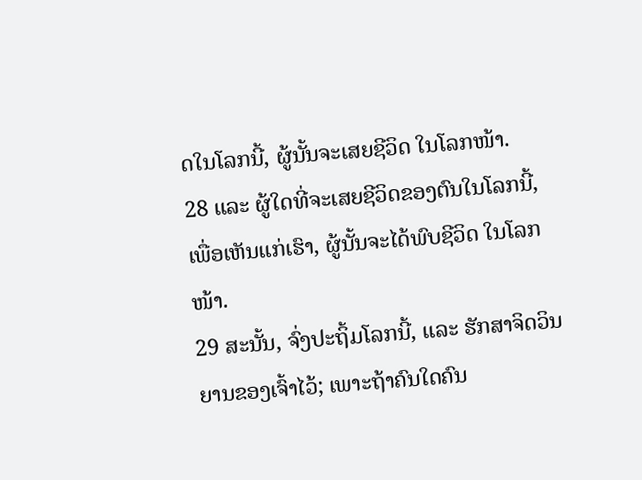ດໃນໂລກນີ້, ຜູ້ນັ້ນຈະເສຍຊີວິດ ໃນໂລກໜ້າ.
28 ແລະ ຜູ້ໃດທີ່ຈະເສຍຊີວິດຂອງຕົນໃນໂລກນີ້, ເພື່ອເຫັນແກ່ເຮົາ, ຜູ້ນັ້ນຈະໄດ້ພົບຊີວິດ ໃນໂລກໜ້າ.
29 ສະນັ້ນ, ຈົ່ງປະຖິ້ມໂລກນີ້, ແລະ ຮັກສາຈິດວິນຍານຂອງເຈົ້າໄວ້; ເພາະຖ້າຄົນໃດຄົນ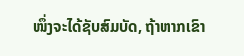ໜຶ່ງຈະໄດ້ຊັບສົມບັດ, ຖ້າຫາກເຂົາ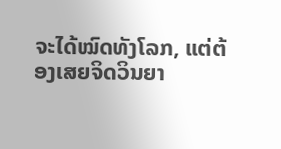ຈະໄດ້ໝົດທັງໂລກ, ແຕ່ຕ້ອງເສຍຈິດວິນຍາ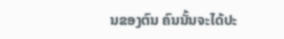ນຂອງຕົນ ຄົນນັ້ນຈະໄດ້ປະ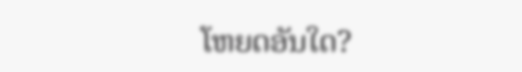ໂຫຍດອັນໃດ?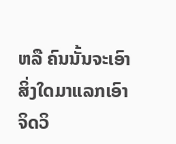ຫລື ຄົນນັ້ນຈະເອົາສິ່ງໃດມາແລກເອົາຈິດວິ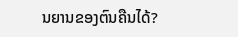ນຍານຂອງຕົນຄືນໄດ້?